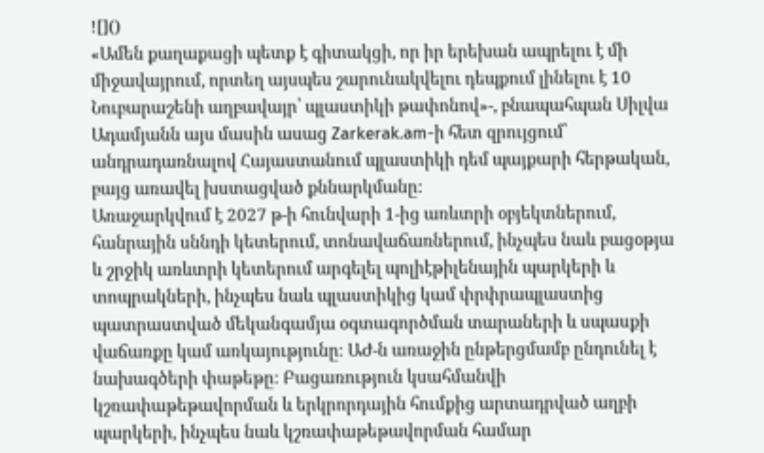![]()
«Ամեն քաղաքացի պետք է գիտակցի, որ իր երեխան ապրելու է մի միջավայրում, որտեղ այսպես շարունակվելու դեպքում լինելու է 10 Նուբարաշենի աղբավայր՝ պլաստիկի թափոնով»-, բնապահպան Սիլվա Ադամյանն այս մասին ասաց Zarkerak.am-ի հետ զրույցում՝ անդրադառնալով Հայաստանում պլաստիկի դեմ պայքարի հերթական, բայց առավել խստացված քննարկմանը:
Առաջարկվում է 2027 թ-ի հունվարի 1-ից առևտրի օբյեկտներում, հանրային սննդի կետերում, տոնավաճառներում, ինչպես նաև բացօթյա և շրջիկ առևտրի կետերում արգելել պոլիէթիլենային պարկերի և տոպրակների, ինչպես նաև պլաստիկից կամ փրփրապլաստից պատրաստված մեկանգամյա օգտագործման տարաների և սպասքի վաճառքը կամ առկայությունը։ ԱԺ-ն առաջին ընթերցմամբ ընդունել է նախագծերի փաթեթը: Բացառություն կսահմանվի կշռափաթեթավորման և երկրորդային հումքից արտադրված աղբի պարկերի, ինչպես նաև կշռափաթեթավորման համար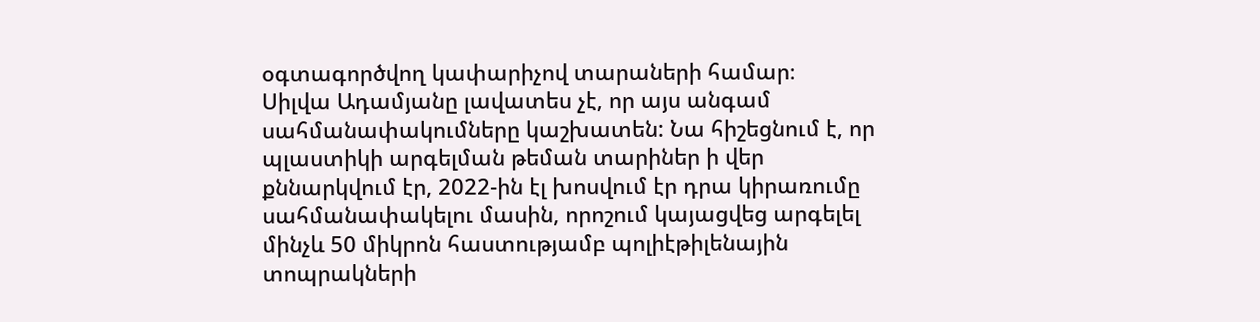օգտագործվող կափարիչով տարաների համար։
Սիլվա Ադամյանը լավատես չէ, որ այս անգամ սահմանափակումները կաշխատեն: Նա հիշեցնում է, որ պլաստիկի արգելման թեման տարիներ ի վեր քննարկվում էր, 2022-ին էլ խոսվում էր դրա կիրառումը սահմանափակելու մասին, որոշում կայացվեց արգելել մինչև 50 միկրոն հաստությամբ պոլիէթիլենային տոպրակների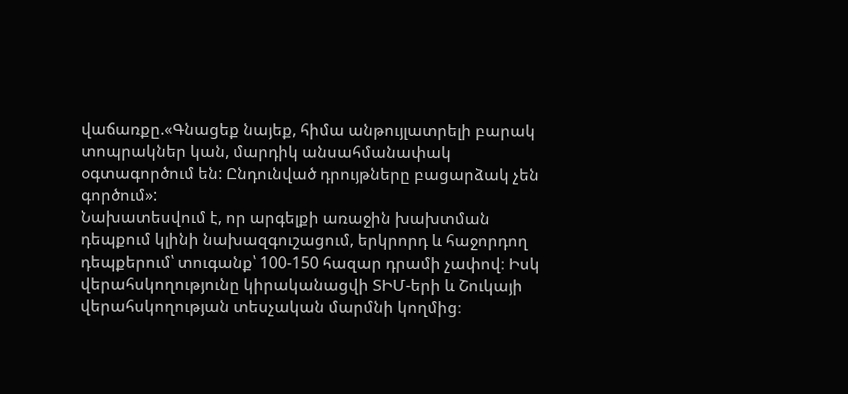վաճառքը.«Գնացեք նայեք, հիմա անթույլատրելի բարակ տոպրակներ կան, մարդիկ անսահմանափակ օգտագործում են: Ընդունված դրույթները բացարձակ չեն գործում»:
Նախատեսվում է, որ արգելքի առաջին խախտման դեպքում կլինի նախազգուշացում, երկրորդ և հաջորդող դեպքերում՝ տուգանք՝ 100-150 հազար դրամի չափով։ Իսկ վերահսկողությունը կիրականացվի ՏԻՄ-երի և Շուկայի վերահսկողության տեսչական մարմնի կողմից։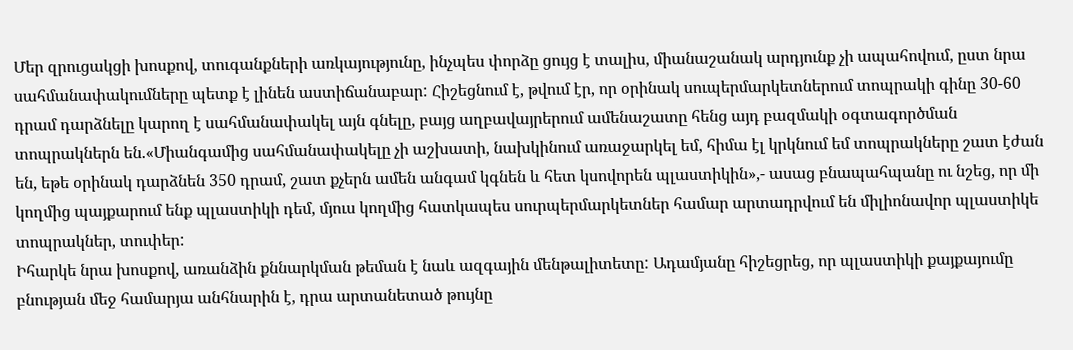Մեր զրուցակցի խոսքով, տուգանքների առկայությունը, ինչպես փորձը ցույց է տալիս, միանաշանակ արդյունք չի ապահովում, ըստ նրա սահմանափակումները պետք է լինեն աստիճանաբար: Հիշեցնում է, թվում էր, որ օրինակ սուպերմարկետներում տոպրակի գինը 30-60 դրամ դարձնելը կարող է սահմանափակել այն գնելը, բայց աղբավայրերում ամենաշատը հենց այդ բազմակի օգտագործման տոպրակներն են.«Միանգամից սահմանափակելը չի աշխատի, նախկինում առաջարկել եմ, հիմա էլ կրկնում եմ տոպրակները շատ էժան են, եթե օրինակ դարձնեն 350 դրամ, շատ քչերն ամեն անգամ կգնեն և հետ կսովորեն պլաստիկին»,- ասաց բնապահպանը ու նշեց, որ մի կողմից պայքարում ենք պլաստիկի դեմ, մյուս կողմից հատկապես սուրպերմարկետներ համար արտադրվում են միլիոնավոր պլաստիկե տոպրակներ, տուփեր:
Իհարկե նրա խոսքով, առանձին քննարկման թեման է նաև ազգային մենթալիտետը: Ադամյանը հիշեցրեց, որ պլաստիկի քայքայումը բնության մեջ համարյա անհնարին է, դրա արտանետած թույնը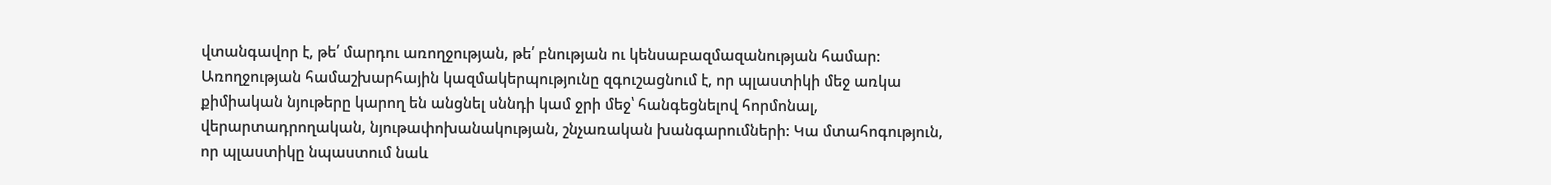վտանգավոր է, թե՛ մարդու առողջության, թե՛ բնության ու կենսաբազմազանության համար:
Առողջության համաշխարհային կազմակերպությունը զգուշացնում է, որ պլաստիկի մեջ առկա քիմիական նյութերը կարող են անցնել սննդի կամ ջրի մեջ՝ հանգեցնելով հորմոնալ, վերարտադրողական, նյութափոխանակության, շնչառական խանգարումների: Կա մտահոգություն, որ պլաստիկը նպաստում նաև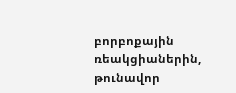բորբոքային ռեակցիաներին, թունավոր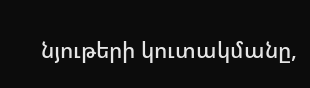նյութերի կուտակմանը,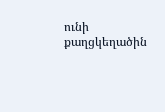ունի քաղցկեղածին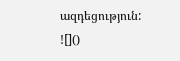ազդեցություն:
![]()